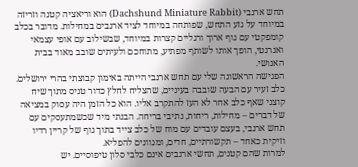תחש ארנבי (Dachshund Miniature Rabbit) הוא וריאציה קטנה וזריזה במיוחד על גזע התחש, שפותחה במיוחד לציד ארנבים במחילות. מדובר בכלב קומפקטי עם גוף ארוך ורגליים קצרות במיוחד, שבשילוב עם אופי עצמאי ואנרגטי, הופך אותו לשותף מפתיע, מתוחכם ולעיתים שובב מאוד בבית האנושי.
הפגישה הראשונה שלי עם תחש ארנבי הייתה באימון קבוצתי בהרי ירושלים. כלב זעיר עם הבעה שובבה בעיניים, שהצליח לחלץ כדור טניס מתוך שיח קוצני שאף כלב אחר לא העז להתקרב אליו. הוא כל הזמן היה עסוק במציאה של דברים – מחילות, ריחות, נתיבי בריחה. הבנתי מיד שכשמתעסקים עם תחש ארנבי, בעצם עובדים עם מוח של כלב צייד בתוך גוף של קריין רדיו וזיקית כאחד – תקשורתיים, חדים, ומגוונים להפליא.
למרות שהם קטנים, תחשי ארנבים אינם כלבי סלון טיפוסיים. יש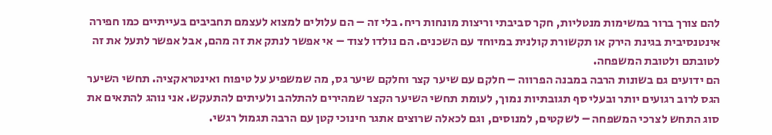להם צורך ברור במשימות מנטליות, חקר סביבתי וריצות מונחות ריח. בלי זה – הם עלולים למצוא לעצמם תחביבים בעייתיים כמו חפירה אינטנסיבית בגינת הירק או תקשורת קולנית במיוחד עם השכנים. הם נולדו לצוד – אי אפשר לנתק את זה מהם, אבל אפשר לתעל את זה לטובתם ולטובת המשפחה.
הם ידועים גם בשונות הרבה במבנה הפרווה – חלקם עם שיער קצר וחלקם שיער גס, מה שמשפיע על טיפוח ואינטראקציה. תחשי השיער הגס לרוב רגועים יותר ובעלי סף תגובתיות נמוך, לעומת תחשי השיער הקצר שמהירים להתלהב ולעיתים להתעקש. אני נוהג להתאים את סוג התחש לצרכי המשפחה – לשקטים, למנוסים, וגם לכאלה שרוצים אתגר חינוכי קטן עם הרבה תגמול רגשי.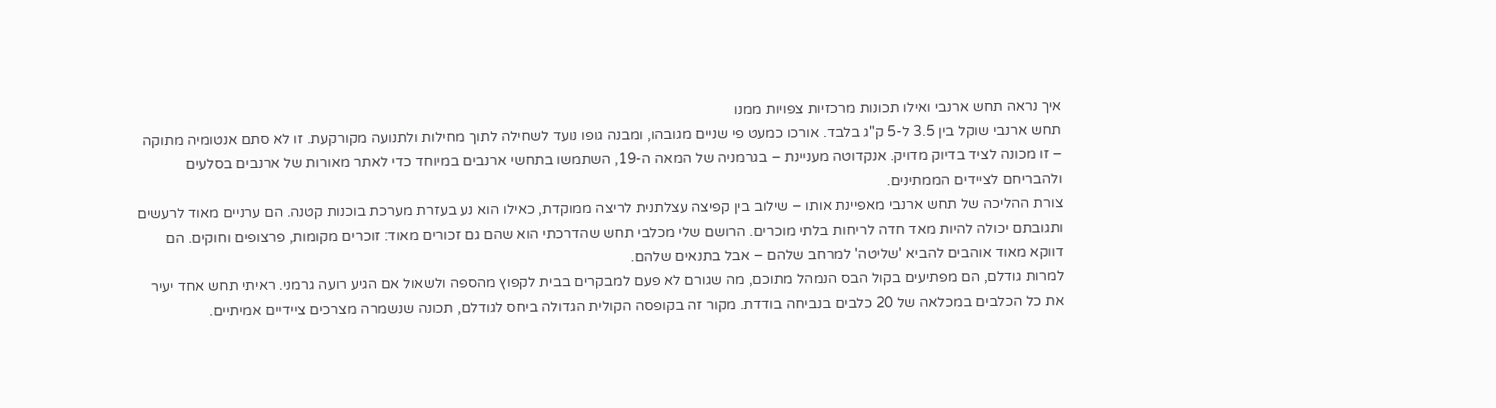איך נראה תחש ארנבי ואילו תכונות מרכזיות צפויות ממנו
תחש ארנבי שוקל בין 3.5 ל-5 ק"ג בלבד. אורכו כמעט פי שניים מגובהו, ומבנה גופו נועד לשחילה לתוך מחילות ולתנועה מקורקעת. זו לא סתם אנטומיה מתוקה – זו מכונה לציד בדיוק מדויק. אנקדוטה מעניינת – בגרמניה של המאה ה-19, השתמשו בתחשי ארנבים במיוחד כדי לאתר מאורות של ארנבים בסלעים ולהבריחם לציידים הממתינים.
צורת ההליכה של תחש ארנבי מאפיינת אותו – שילוב בין קפיצה עצלתנית לריצה ממוקדת, כאילו הוא נע בעזרת מערכת בוכנות קטנה. הם ערניים מאוד לרעשים ותגובתם יכולה להיות מאד חדה לריחות בלתי מוכרים. הרושם שלי מכלבי תחש שהדרכתי הוא שהם גם זכורים מאוד: זוכרים מקומות, פרצופים וחוקים. הם דווקא מאוד אוהבים להביא 'שליטה' למרחב שלהם – אבל בתנאים שלהם.
למרות גודלם, הם מפתיעים בקול הבס הנמהל מתוכם, מה שגורם לא פעם למבקרים בבית לקפוץ מהספה ולשאול אם הגיע רועה גרמני. ראיתי תחש אחד יעיר את כל הכלבים במכלאה של 20 כלבים בנביחה בודדת. מקור זה בקופסה הקולית הגדולה ביחס לגודלם, תכונה שנשמרה מצרכים ציידיים אמיתיים.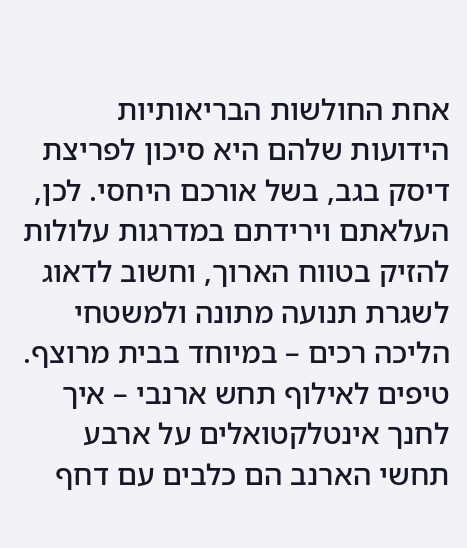אחת החולשות הבריאותיות הידועות שלהם היא סיכון לפריצת דיסק בגב, בשל אורכם היחסי. לכן, העלאתם וירידתם במדרגות עלולות להזיק בטווח הארוך, וחשוב לדאוג לשגרת תנועה מתונה ולמשטחי הליכה רכים – במיוחד בבית מרוצף.
טיפים לאילוף תחש ארנבי – איך לחנך אינטלקטואלים על ארבע
תחשי הארנב הם כלבים עם דחף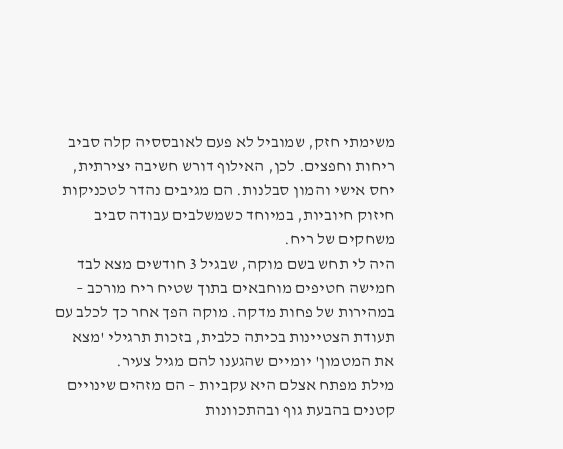משימתי חזק, שמוביל לא פעם לאובססיה קלה סביב ריחות וחפצים. לכן, האילוף דורש חשיבה יצירתית, יחס אישי והמון סבלנות. הם מגיבים נהדר לטכניקות חיזוק חיוביות, במיוחד כשמשלבים עבודה סביב משחקים של ריח.
היה לי תחש בשם מוקה, שבגיל 3 חודשים מצא לבד חמישה חטיפים מוחבאים בתוך שטיח ריח מורכב – במהירות של פחות מדקה. מוקה הפך אחר כך לכלב עם תעודת הצטיינות בכיתה כלבית, בזכות תרגילי 'מצא את המטמון' יומיים שהגענו להם מגיל צעיר.
מילת מפתח אצלם היא עקביות – הם מזהים שינויים קטנים בהבעת גוף ובהתכוונות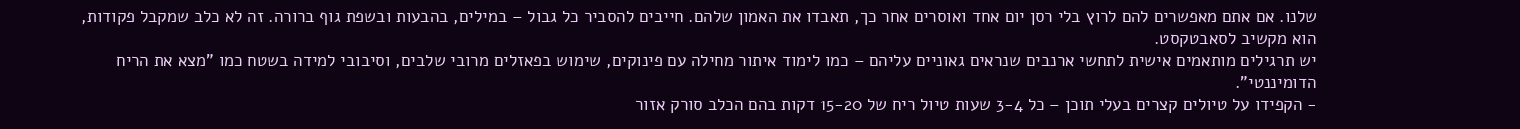שלנו. אם אתם מאפשרים להם לרוץ בלי רסן יום אחד ואוסרים אחר כך, תאבדו את האמון שלהם. חייבים להסביר כל גבול – במילים, בהבעות ובשפת גוף ברורה. זה לא כלב שמקבל פקודות, הוא מקשיב לסאבטקסט.
יש תרגילים מותאמים אישית לתחשי ארנבים שנראים גאוניים עליהם – כמו לימוד איתור מחילה עם פינוקים, שימוש בפאזלים מרובי שלבים, וסיבובי למידה בשטח כמו "מצא את הריח הדומיננטי".
- הקפידו על טיולים קצרים בעלי תוכן – כל 3-4 שעות טיול ריח של 15-20 דקות בהם הכלב סורק אזור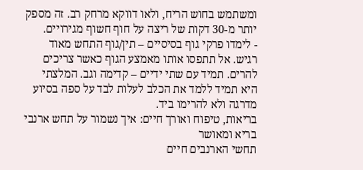ומשתמש בחוש הריח, ולאו דווקא מרחק רב. זה מספק יותר מ-30 דקות של ריצה על חוף חשוף מגירויים.
- לימדו פרקי גוף בסיסיים – תין/גוף התחש מאוד רגיש. אל תתפסו אותו מאמצע הגוף כאשר צריכים להרים. תמיד עם שתי ידיים – קדימה וגב. המלצתי היא תמיד ללמד את הכלב לעלות לבד על ספה בסיוע מדרגה ולא להרימו ביד.
בריאות, טיפוח ואורך חיים: איך נשמור על תחש ארנבי בריא ומאושר
תחשי הארנבים חיים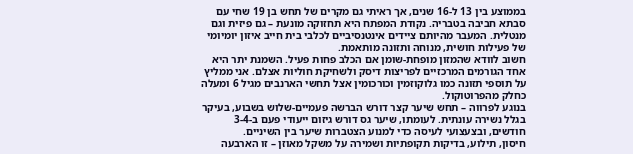בממוצע בין 13 ל-16 שנים, אך ראיתי גם מקרים של תחש בן 19 שחי עם סבתא חביבה בטבריה. נקודת המפתח היא תחזוקה מונעת – גם פיזית וגם מנטלית. המעבר מהיותם ציידים אינטנסיביים לכלבי בית חייב איזון יומיומי של פעילות חושית, מנוחה ותזונה מותאמת.
חשוב לוודא שהמזון מופחת-שומן אם הכלב פחות פעיל. השמנת יתר היא אחד הגורמים המרכזיים לפריצות דיסק ולשחיקת חוליות אצלם. אני ממליץ על תוספי תזונה כמו גלוקוזמין וכורכומין אצל תחשי הארנבים מגיל 6 ומעלה כחלק מהפרוטוקול.
בנוגע לפרווה – תחש שיער קצר דורש הברשה פעמיים-שלוש בשבוע, בעיקר בגלל נשירה עונתית. לעומתו, שיער גס דורש גיזום ייעודי פעם ב-3-4 חודשים, ובצעצועי לעיסה כדי למנוע הצטברות שיער בין השיניים.
חיסון, תילוע, בדיקות תקופתיות ושמירה על משקל מאוזן – זו הארבעה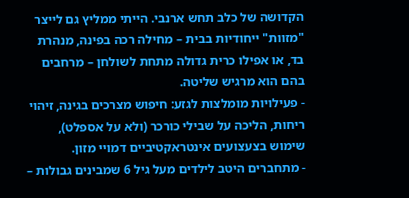הקדושה של כלב תחש ארנבי. הייתי ממליץ גם לייצר "מזוות" ייחודיות בבית – מחילה רכה בפינה, מנהרת בד, או אפילו כרית גדולה מתחת לשולחן – מרחבים בהם הוא מרגיש שליטה.
- פעילויות מומלצות לגזע: חיפוש מצרכים בגינה, זיהוי ריחות, הליכה על שבילי כורכר (ולא על אספלט), שימוש בצעצועים אינטראקטיביים דמויי מזון.
- מתחברים היטב לילדים מעל גיל 6 שמבינים גבולות –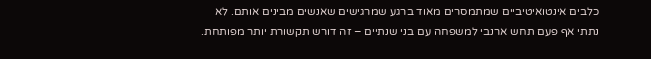כלבים אינטואיטיביים שמתמסרים מאוד ברגע שמרגישים שאנשים מבינים אותם. לא נתתי אף פעם תחש ארנבי למשפחה עם בני שנתיים – זה דורש תקשורת יותר מפותחת.